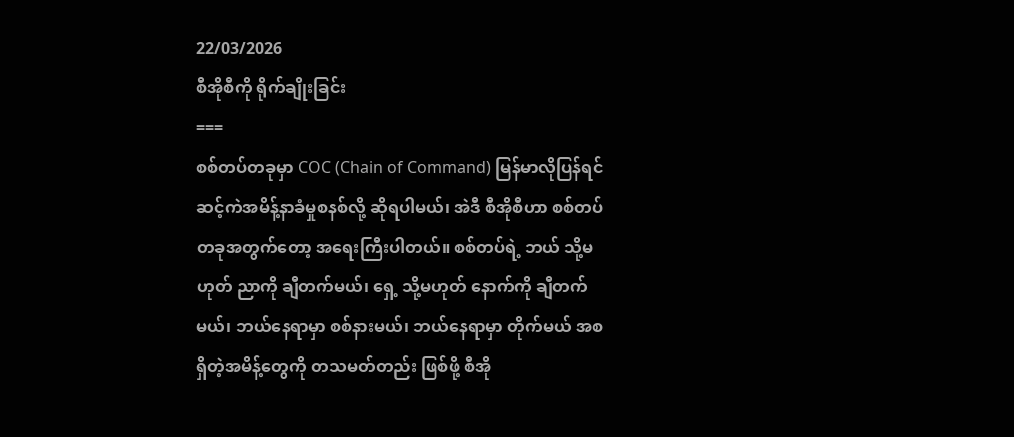22/03/2026
စီအိုစီကို ရိုက်ချိုးခြင်း
===
စစ်တပ်တခုမှာ COC (Chain of Command) မြန်မာလိုပြန်ရင် ဆင့်ကဲအမိန့်နာခံမှုစနစ်လို့ ဆိုရပါမယ်၊ အဲဒီ စီအိုစီဟာ စစ်တပ်တခုအတွက်တော့ အရေးကြီးပါတယ်။ စစ်တပ်ရဲ့ ဘယ် သို့မဟုတ် ညာကို ချီတက်မယ်၊ ရှေ့ သို့မဟုတ် နောက်ကို ချီတက်မယ်၊ ဘယ်နေရာမှာ စစ်နားမယ်၊ ဘယ်နေရာမှာ တိုက်မယ် အစရှိတဲ့အမိန့်တွေကို တသမတ်တည်း ဖြစ်ဖို့ စီအို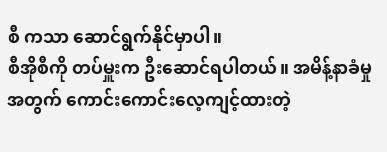စီ ကသာ ဆောင်ရွက်နိုင်မှာပါ။
စီအိုစီကို တပ်မှူးက ဦးဆောင်ရပါတယ်။ အမိန့်နာခံမှုအတွက် ကောင်းကောင်းလေ့ကျင့်ထားတဲ့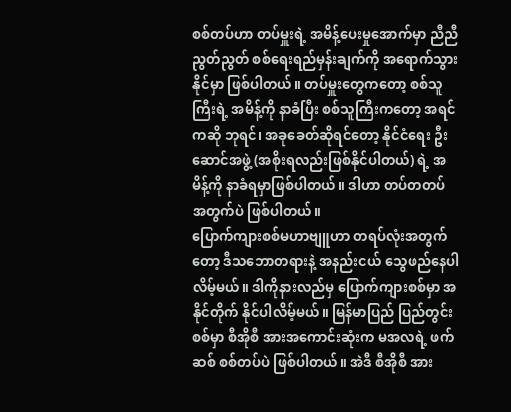စစ်တပ်ဟာ တပ်မှူးရဲ့ အမိန့်ပေးမှုအောက်မှာ ညီညီညွတ်ညွတ် စစ်ရေးရည်မှန်းချက်ကို အရောက်သွားနိုင်မှာ ဖြစ်ပါတယ်။ တပ်မှူးတွေကတော့ စစ်သူကြီးရဲ့ အမိန့်ကို နာခံပြီး စစ်သူကြီးကတော့ အရင်ကဆို ဘုရင်၊ အခုခေတ်ဆိုရင်တော့ နိုင်ငံရေး ဦးဆောင်အဖွဲ့ (အစိုးရလည်းဖြစ်နိုင်ပါတယ်) ရဲ့ အမိန့်ကို နာခံရမှာဖြစ်ပါတယ်။ ဒါဟာ တပ်တတပ် အတွက်ပဲ ဖြစ်ပါတယ်။
ပြောက်ကျားစစ်မဟာဗျူဟာ တရပ်လုံးအတွက်တော့ ဒီသဘောတရားနဲ့ အနည်းငယ် သွေဖည်နေပါလိမ့်မယ်။ ဒါကိုနားလည်မှ ပြောက်ကျားစစ်မှာ အနိုင်တိုက် နိုင်ပါလိမ့်မယ်။ မြန်မာပြည် ပြည်တွင်းစစ်မှာ စီအိုစီ အားအကောင်းဆုံးက မအလရဲ့ ဖက်ဆစ် စစ်တပ်ပဲ ဖြစ်ပါတယ်။ အဲဒီ စီအိုစီ အား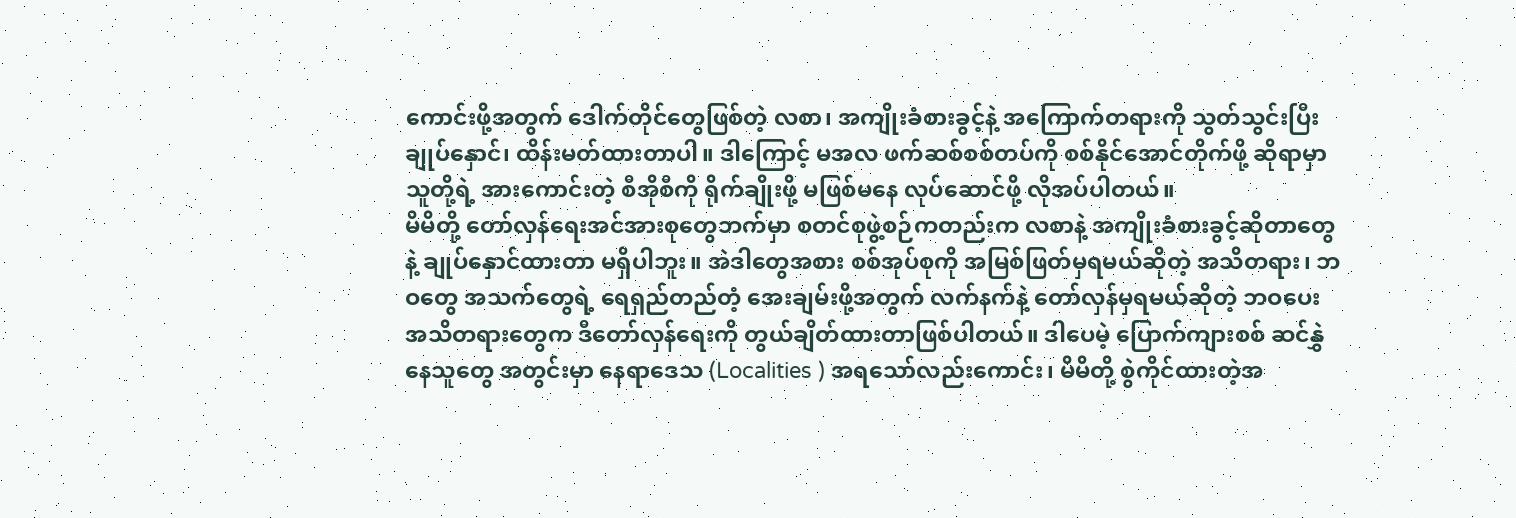ကောင်းဖို့အတွက် ဒေါက်တိုင်တွေဖြစ်တဲ့ လစာ၊ အကျိုးခံစားခွင့်နဲ့ အကြောက်တရားကို သွတ်သွင်းပြီး ချုပ်နှောင်၊ ထိန်းမတ်ထားတာပါ။ ဒါကြောင့် မအလ ဖက်ဆစ်စစ်တပ်ကို စစ်နိုင်အောင်တိုက်ဖို့ ဆိုရာမှာ သူတို့ရဲ့ အားကောင်းတဲ့ စီအိုစီကို ရိုက်ချိုးဖို့ မဖြစ်မနေ လုပ်ဆောင်ဖို့ လိုအပ်ပါတယ်။
မိမိတို့ တော်လှန်ရေးအင်အားစုတွေဘက်မှာ စတင်စုဖွဲ့စဉ်ကတည်းက လစာနဲ့ အကျိုးခံစားခွင့်ဆိုတာတွေနဲ့ ချုပ်နှောင်ထားတာ မရှိပါဘူး။ အဲဒါတွေအစား စစ်အုပ်စုကို အမြစ်ဖြတ်မှရမယ်ဆိုတဲ့ အသိတရား၊ ဘဝတွေ အသက်တွေရဲ့ ရေရှည်တည်တံ့ အေးချမ်းဖို့အတွက် လက်နက်နဲ့ တော်လှန်မှရမယ်ဆိုတဲ့ ဘဝပေး အသိတရားတွေက ဒီတော်လှန်ရေးကို တွယ်ချိတ်ထားတာဖြစ်ပါတယ်။ ဒါပေမဲ့ ပြောက်ကျားစစ် ဆင်နွှဲနေသူတွေ အတွင်းမှာ နေရာဒေသ (Localities ) အရသော်လည်းကောင်း၊ မိမိတို့ စွဲကိုင်ထားတဲ့အ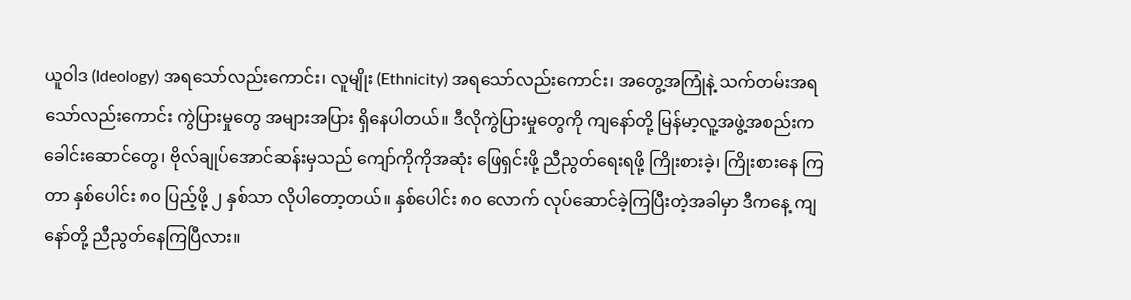ယူဝါဒ (Ideology) အရသော်လည်းကောင်း၊ လူမျိုး (Ethnicity) အရသော်လည်းကောင်း၊ အတွေ့အကြုံနဲ့ သက်တမ်းအရသော်လည်းကောင်း ကွဲပြားမှုတွေ အများအပြား ရှိနေပါတယ်။ ဒီလိုကွဲပြားမှုတွေကို ကျနော်တို့ မြန်မာ့လူ့အဖွဲ့အစည်းက ခေါင်းဆောင်တွေ၊ ဗိုလ်ချုပ်အောင်ဆန်းမှသည် ကျော်ကိုကိုအဆုံး ဖြေရှင်းဖို့ ညီညွတ်ရေးရဖို့ ကြိုးစားခဲ့၊ ကြိုးစားနေ ကြတာ နှစ်ပေါင်း ၈၀ ပြည့်ဖို့ ၂ နှစ်သာ လိုပါတော့တယ်။ နှစ်ပေါင်း ၈၀ လောက် လုပ်ဆောင်ခဲ့ကြပြီးတဲ့အခါမှာ ဒီကနေ့ ကျနော်တို့ ညီညွတ်နေကြပြီလား။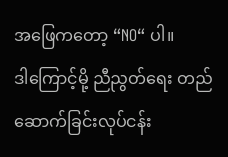အဖြေကတော့ “NO“ ပါ။
ဒါကြောင့်မို့ ညီညွတ်ရေး တည်ဆောက်ခြင်းလုပ်ငန်း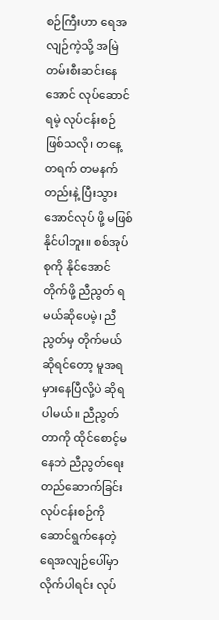စဉ်ကြီးဟာ ရေအလျဉ်ကဲ့သို့ အမြဲတမ်းစီးဆင်းနေအောင် လုပ်ဆောင်ရမဲ့ လုပ်ငန်းစဉ် ဖြစ်သလို၊ တနေ့ တရက် တမနက်တည်းနဲ့ ပြီးသွားအောင်လုပ် ဖို့ မဖြစ်နိုင်ပါဘူး။ စစ်အုပ်စုကို နိုင်အောင်တိုက်ဖို့ ညီညွတ် ရမယ်ဆိုပေမဲ့၊ ညီညွတ်မှ တိုက်မယ်ဆိုရင်တော့ မူအရ မှားနေပြီလို့ပဲ ဆိုရပါမယ်။ ညီညွတ်တာကို ထိုင်စောင့်မနေဘဲ ညီညွတ်ရေးတည်ဆောက်ခြင်းလုပ်ငန်းစဉ်ကို ဆောင်ရွက်နေတဲ့ ရေအလျဉ်ပေါ်မှာ လိုက်ပါရင်း လုပ်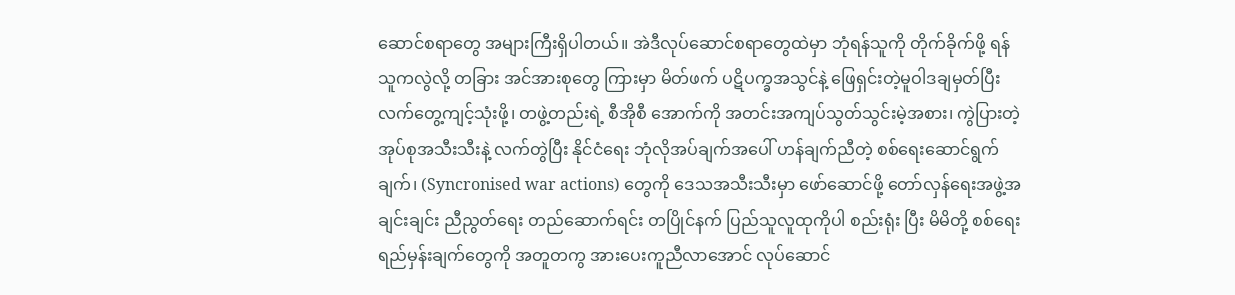ဆောင်စရာတွေ အများကြီးရှိပါတယ်။ အဲဒီလုပ်ဆောင်စရာတွေထဲမှာ ဘုံရန်သူကို တိုက်ခိုက်ဖို့ ရန်သူကလွဲလို့ တခြား အင်အားစုတွေ ကြားမှာ မိတ်ဖက် ပဋိပက္ခအသွင်နဲ့ ဖြေရှင်းတဲ့မူဝါဒချမှတ်ပြီး လက်တွေ့ကျင့်သုံးဖို့၊ တဖွဲ့တည်းရဲ့ စီအိုစီ အောက်ကို အတင်းအကျပ်သွတ်သွင်းမဲ့အစား၊ ကွဲပြားတဲ့ အုပ်စုအသီးသီးနဲ့ လက်တွဲပြီး နိုင်ငံရေး ဘုံလိုအပ်ချက်အပေါ် ဟန်ချက်ညီတဲ့ စစ်ရေးဆောင်ရွက်ချက်၊ (Syncronised war actions) တွေကို ဒေသအသီးသီးမှာ ဖော်ဆောင်ဖို့ တော်လှန်ရေးအဖွဲ့အချင်းချင်း ညီညွတ်ရေး တည်ဆောက်ရင်း တပြိုင်နက် ပြည်သူလူထုကိုပါ စည်းရုံး ပြီး မိမိတို့ စစ်ရေးရည်မှန်းချက်တွေကို အတူတကွ အားပေးကူညီလာအောင် လုပ်ဆောင်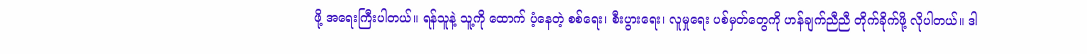ဖို့ အရေးကြီးပါတယ်။ ရန်သူနဲ့ သူ့ကို ထောက် ပံ့နေတဲ့ စစ်ရေး၊ စီးပွားရေး၊ လူမှုရေး ပစ်မှတ်တွေကို ဟန်ချက်ညီညီ တိုက်ခိုက်ဖို့ လိုပါတယ်။ ဒါ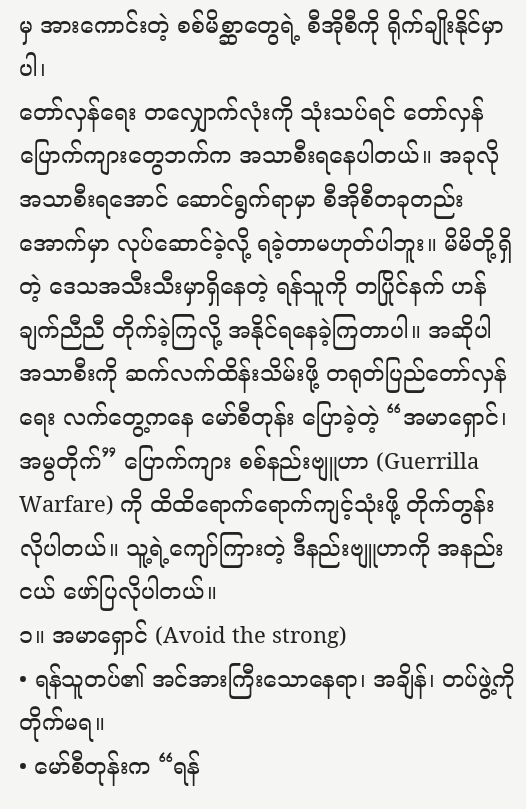မှ အားကောင်းတဲ့ စစ်မိစ္ဆာတွေရဲ့ စီအိုစီကို ရိုက်ချိုးနိုင်မှာပါ၊
တော်လှန်ရေး တလျှောက်လုံးကို သုံးသပ်ရင် တော်လှန်ပြောက်ကျားတွေဘက်က အသာစီးရနေပါတယ်။ အခုလို အသာစီးရအောင် ဆောင်ရွက်ရာမှာ စီအိုစီတခုတည်းအောက်မှာ လုပ်ဆောင်ခဲ့လို့ ရခဲ့တာမဟုတ်ပါဘူး။ မိမိတို့ရှိတဲ့ ဒေသအသီးသီးမှာရှိနေတဲ့ ရန်သူကို တပြိုင်နက် ဟန်ချက်ညီညီ တိုက်ခဲ့ကြလို့ အနိုင်ရနေခဲ့ကြတာပါ။ အဆိုပါ အသာစီးကို ဆက်လက်ထိန်းသိမ်းဖို့ တရုတ်ပြည်တော်လှန်ရေး လက်တွေ့ကနေ မော်စီတုန်း ပြောခဲ့တဲ့ “အမာရှောင်၊ အမွတိုက်” ပြောက်ကျား စစ်နည်းဗျူဟာ (Guerrilla Warfare) ကို ထိထိရောက်ရောက်ကျင့်သုံးဖို့ တိုက်တွန်း လိုပါတယ်။ သူ့ရဲ့ကျော်ကြားတဲ့ ဒီနည်းဗျူဟာကို အနည်းငယ် ဖော်ပြလိုပါတယ်။
၁။ အမာရှောင် (Avoid the strong)
• ရန်သူတပ်၏ အင်အားကြီးသောနေရာ၊ အချိန်၊ တပ်ဖွဲ့ကို တိုက်မရ။
• မော်စီတုန်းက “ရန်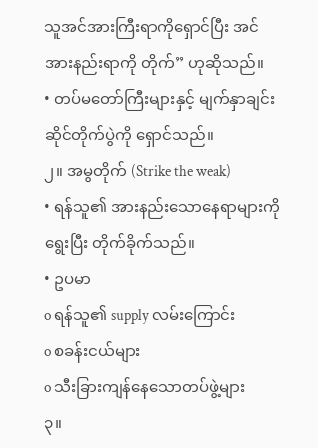သူအင်အားကြီးရာကိုရှောင်ပြီး အင်အားနည်းရာကို တိုက်” ဟုဆိုသည်။
• တပ်မတော်ကြီးများနှင့် မျက်နှာချင်းဆိုင်တိုက်ပွဲကို ရှောင်သည်။
၂။ အမွတိုက် (Strike the weak)
• ရန်သူ၏ အားနည်းသောနေရာများကို ရွေးပြီး တိုက်ခိုက်သည်။
• ဥပမာ
o ရန်သူ၏ supply လမ်းကြောင်း
o စခန်းငယ်များ
o သီးခြားကျန်နေသောတပ်ဖွဲ့များ
၃။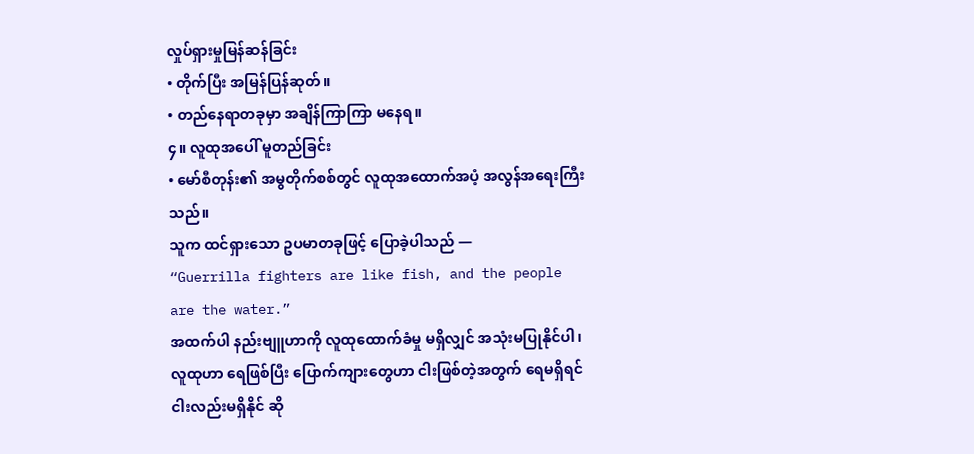လှုပ်ရှားမှုမြန်ဆန်ခြင်း
• တိုက်ပြီး အမြန်ပြန်ဆုတ်။
• တည်နေရာတခုမှာ အချိန်ကြာကြာ မနေရ။
၄။ လူထုအပေါ် မူတည်ခြင်း
• မော်စီတုန်း၏ အမွတိုက်စစ်တွင် လူထုအထောက်အပံ့ အလွန်အရေးကြီးသည်။
သူက ထင်ရှားသော ဥပမာတခုဖြင့် ပြောခဲ့ပါသည် —
“Guerrilla fighters are like fish, and the people are the water.”
အထက်ပါ နည်းဗျူဟာကို လူထုထောက်ခံမှု မရှိလျှင် အသုံးမပြုနိုင်ပါ၊ လူထုဟာ ရေဖြစ်ပြီး ပြောက်ကျားတွေဟာ ငါးဖြစ်တဲ့အတွက် ရေမရှိရင် ငါးလည်းမရှိနိုင် ဆို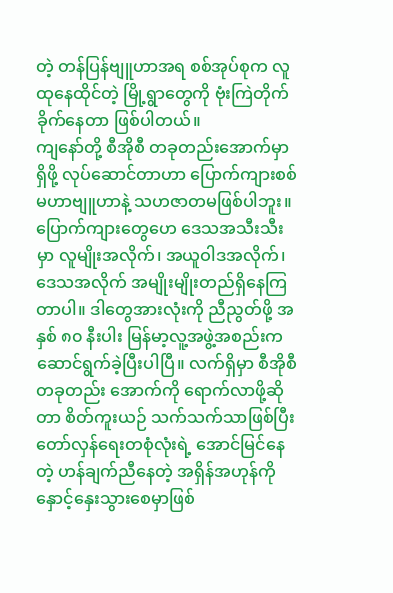တဲ့ တန်ပြန်ဗျူဟာအရ စစ်အုပ်စုက လူထုနေထိုင်တဲ့ မြို့ရွာတွေကို ဗုံးကြဲတိုက်ခိုက်နေတာ ဖြစ်ပါတယ်။
ကျနော်တို့ စီအိုစီ တခုတည်းအောက်မှာရှိဖို့ လုပ်ဆောင်တာဟာ ပြောက်ကျားစစ် မဟာဗျူဟာနဲ့ သဟဇာတမဖြစ်ပါဘူး။ ပြောက်ကျားတွေဟေ ဒေသအသီးသီးမှာ လူမျိုးအလိုက်၊ အယူဝါဒအလိုက်၊ ဒေသအလိုက် အမျိုးမျိုးတည်ရှိနေကြတာပါ။ ဒါတွေအားလုံးကို ညီညွတ်ဖို့ အနှစ် ၈၀ နီးပါး မြန်မာ့လူ့အဖွဲ့အစည်းက ဆောင်ရွက်ခဲ့ပြီးပါပြီ။ လက်ရှိမှာ စီအိုစီတခုတည်း အောက်ကို ရောက်လာဖို့ဆိုတာ စိတ်ကူးယဉ် သက်သက်သာဖြစ်ပြီး တော်လှန်ရေးတစုံလုံးရဲ့ အောင်မြင်နေတဲ့ ဟန်ချက်ညီနေတဲ့ အရှိန်အဟုန်ကို နှောင့်နှေးသွားစေမှာဖြစ်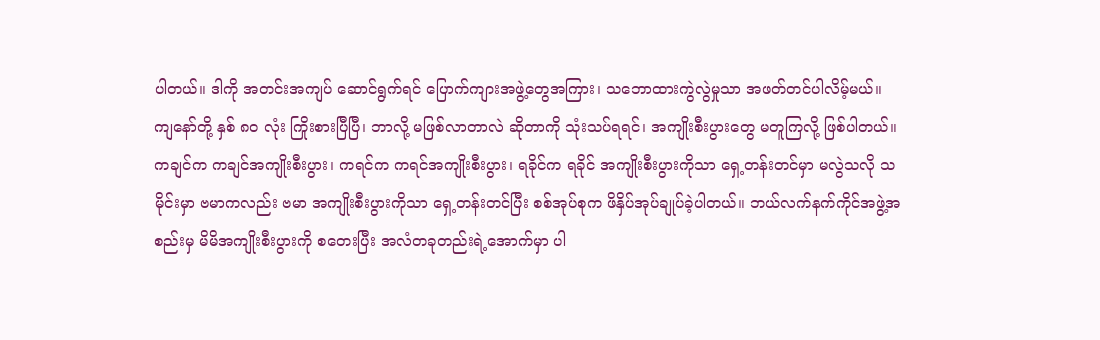ပါတယ်။ ဒါကို အတင်းအကျပ် ဆောင်ရွက်ရင် ပြောက်ကျားအဖွဲ့တွေအကြား၊ သဘောထားကွဲလွဲမှုသာ အဖတ်တင်ပါလိမ့်မယ်။
ကျနော်တို့ နှစ် ၈၀ လုံး ကြိုးစားပြီပြီ၊ ဘာလို့ မဖြစ်လာတာလဲ ဆိုတာကို သုံးသပ်ရရင်၊ အကျိုးစီးပွားတွေ မတူကြလို့ ဖြစ်ပါတယ်။ ကချင်က ကချင်အကျိုးစီးပွား၊ ကရင်က ကရင်အကျိုးစီးပွား၊ ရခိုင်က ရခိုင် အကျိုးစီးပွားကိုသာ ရှေ့တန်းတင်မှာ မလွဲသလို သမိုင်းမှာ ဗမာကလည်း ဗမာ အကျိုးစီးပွားကိုသာ ရှေ့တန်းတင်ပြီး စစ်အုပ်စုက ဖိနှိပ်အုပ်ချုပ်ခဲ့ပါတယ်။ ဘယ်လက်နက်ကိုင်အဖွဲ့အစည်းမှ မိမိအကျိုးစီးပွားကို စတေးပြီး အလံတခုတည်းရဲ့အောက်မှာ ပါ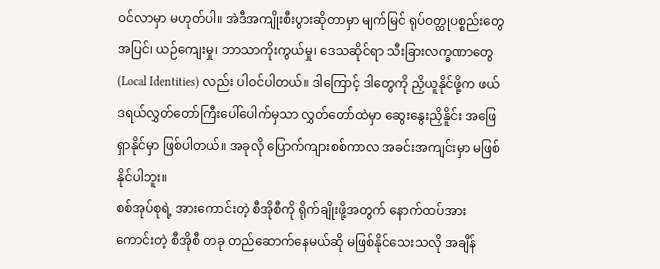ဝင်လာမှာ မဟုတ်ပါ။ အဲဒီအကျိုးစီးပွားဆိုတာမှာ မျက်မြင် ရုပ်ဝတ္ထုပစ္စည်းတွေအပြင်၊ ယဉ်ကျေးမှု၊ ဘာသာကိုးကွယ်မှု၊ ဒေသဆိုင်ရာ သီးခြားလက္ခဏာတွေ (Local Identities) လည်း ပါဝင်ပါတယ်။ ဒါကြောင့် ဒါတွေကို ညှိယူနိုင်ဖို့က ဖယ်ဒရယ်လွှတ်တော်ကြီးပေါ်ပေါက်မှသာ လွှတ်တော်ထဲမှာ ဆွေးနွေးညှိနိူင်း အဖြေရှာနိုင်မှာ ဖြစ်ပါတယ်။ အခုလို ပြောက်ကျားစစ်ကာလ အခင်းအကျင်းမှာ မဖြစ်နိုင်ပါဘူး။
စစ်အုပ်စုရဲ့ အားကောင်းတဲ့ စီအိုစီကို ရိုက်ချိုးဖို့အတွက် နောက်ထပ်အားကောင်းတဲ့ စီအိုစီ တခု တည်ဆောက်နေမယ်ဆို မဖြစ်နိုင်သေးသလို အချိန်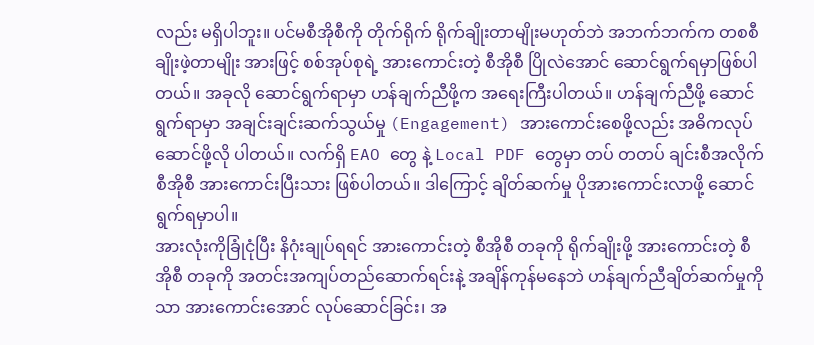လည်း မရှိပါဘူး။ ပင်မစီအိုစီကို တိုက်ရိုက် ရိုက်ချိုးတာမျိုးမဟုတ်ဘဲ အဘက်ဘက်က တစစီ ချိုးဖဲ့တာမျိုး အားဖြင့် စစ်အုပ်စုရဲ့ အားကောင်းတဲ့ စီအိုစီ ပြိုလဲအောင် ဆောင်ရွက်ရမှာဖြစ်ပါတယ်။ အခုလို ဆောင်ရွက်ရာမှာ ဟန်ချက်ညီဖို့က အရေးကြီးပါတယ်။ ဟန်ချက်ညီဖို့ ဆောင်ရွက်ရာမှာ အချင်းချင်းဆက်သွယ်မှု (Engagement) အားကောင်းစေဖို့လည်း အဓိကလုပ်ဆောင်ဖို့လို ပါတယ်။ လက်ရှိ EAO တွေ နဲ့ Local PDF တွေမှာ တပ် တတပ် ချင်းစီအလိုက် စီအိုစီ အားကောင်းပြီးသား ဖြစ်ပါတယ်။ ဒါကြောင့် ချိတ်ဆက်မှု ပိုအားကောင်းလာဖို့ ဆောင်ရွက်ရမှာပါ။
အားလုံးကိုခြုံငုံပြီး နိဂုံးချုပ်ရရင် အားကောင်းတဲ့ စီအိုစီ တခုကို ရိုက်ချိုးဖို့ အားကောင်းတဲ့ စီအိုစီ တခုကို အတင်းအကျပ်တည်ဆောက်ရင်းနဲ့ အချိန်ကုန်မနေဘဲ ဟန်ချက်ညီချိတ်ဆက်မှုကိုသာ အားကောင်းအောင် လုပ်ဆောင်ခြင်း၊ အ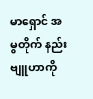မာရှောင် အမွတိုက် နည်းဗျူဟာကို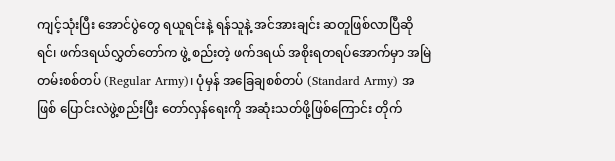ကျင့်သုံးပြီး အောင်ပွဲတွေ ရယူရင်းနဲ့ ရန်သူနဲ့ အင်အားချင်း ဆတူဖြစ်လာပြီဆိုရင်၊ ဖက်ဒရယ်လွှတ်တော်က ဖွဲ့ စည်းတဲ့ ဖက်ဒရယ် အစိုးရတရပ်အောက်မှာ အမြဲတမ်းစစ်တပ် (Regular Army)၊ ပုံမှန် အခြေချစစ်တပ် (Standard Army) အဖြစ် ပြောင်းလဲဖွဲ့စည်းပြီး တော်လှန်ရေးကို အဆုံးသတ်ဖို့ဖြစ်ကြောင်း တိုက်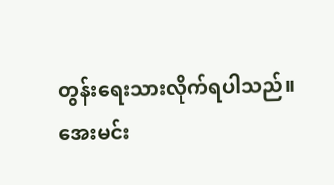တွန်းရေးသားလိုက်ရပါသည်။
အေးမင်း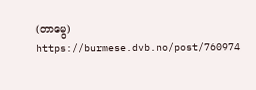(တာမွေ)
https://burmese.dvb.no/post/760974